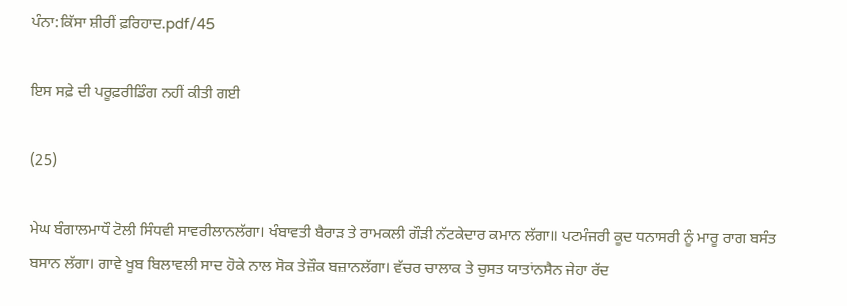ਪੰਨਾ:ਕਿੱਸਾ ਸ਼ੀਰੀਂ ਫ਼ਰਿਹਾਦ.pdf/45

ਇਸ ਸਫ਼ੇ ਦੀ ਪਰੂਫ਼ਰੀਡਿੰਗ ਨਹੀਂ ਕੀਤੀ ਗਈ

(25)

ਮੇਘ ਬੰਗਾਲਮਾਧੌ ਟੋਲੀ ਸਿੰਧਵੀ ਸਾਵਰੀਲਾਨਲੱਗਾ। ਖੰਬਾਵਤੀ ਬੈਰਾੜ ਤੇ ਰਾਮਕਲੀ ਗੌੜੀ ਨੱਟਕੇਦਾਰ ਕਮਾਨ ਲੱਗਾ॥ ਪਟਮੰਜਰੀ ਕੂਦ ਧਨਾਸਰੀ ਨੂੰ ਮਾਰੂ ਰਾਗ ਬਸੰਤ ਬਸਾਨ ਲੱਗਾ। ਗਾਵੇ ਖੂਬ ਬਿਲਾਵਲੀ ਸਾਦ ਹੋਕੇ ਨਾਲ ਸੋਕ ਤੇਜ਼ੌਕ ਬਜ਼ਾਨਲੱਗਾ। ਵੱਚਰ ਚਾਲਾਕ ਤੇ ਚੁਸਤ ਯਾਤਾਂਨਸੈਨ ਜੇਹਾ ਰੱਦ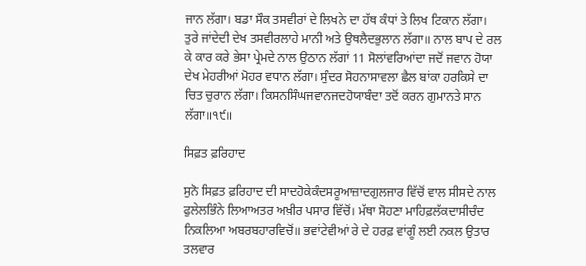ਜਾਨ ਲੱਗਾ। ਬਡਾ ਸੌਕ ਤਸਵੀਰਾਂ ਦੇ ਲਿਖਨੇ ਦਾ ਹੱਥ ਕੰਧਾਂ ਤੇ ਲਿਖ ਟਿਕਾਨ ਲੱਗਾ। ਤੁਰੇ ਜਾਂਦੇਦੀ ਦੇਖ ਤਸਵੀਰਲਾਹੇ ਮਾਨੀ ਅਤੇ ਉਥਲੈਦਭੁਲਾਨ ਲੱਗਾ॥ ਨਾਲ ਬਾਪ ਦੇ ਰਲ ਕੇ ਕਾਰ ਕਰੇ ਭੇਸਾ ਪ੍ਰੇਮਦੇ ਨਾਲ ਉਠਾਨ ਲੱਗਾਂ 11 ਸੋਲਾਂਵਰਿਆਂਦਾ ਜਦੋਂ ਜਵਾਨ ਹੋਯਾ ਦੇਖ ਮੇਹਰੀਆਂ ਮੋਹਰ ਵਧਾਨ ਲੱਗਾ। ਸੁੰਦਰ ਸੋਹਨਾਸਾਵਲਾ ਛੈਲ ਬਾਂਕਾ ਹਰਕਿਸੇ ਦਾ ਚਿਤ ਚੁਰਾਨ ਲੱਗਾ। ਕਿਸਨਸਿੰਘਜਵਾਨਜਦਹੋਯਾਬੰਦਾ ਤਦੋਂ ਕਰਨ ਗੁਮਾਨਤੇ ਸਾਨ ਲੱਗਾ॥੧੯॥

ਸਿਫ਼ਤ ਫ਼ਰਿਹਾਦ

ਸੁਨੋ ਸਿਫ਼ਤ ਫ਼ਰਿਹਾਦ ਦੀ ਸਾਦਹੋਕੇਕੰਦਸਰੂਆਜ਼ਾਦਗੁਲਜਾਰ ਵਿੱਚੋਂ ਵਾਲ ਸੀਸਦੇ ਨਾਲ ਫੁਲੇਲਭਿੰਨੇ ਲਿਆਅਤਰ ਅਖ਼ੀਰ ਪਸਾਰ ਵਿੱਚੋਂ। ਮੱਥਾ ਸੋਹਣਾ ਮਾਹਿਫ਼ਲੱਕਦਾਸੀਚੰਦ ਨਿਕਲਿਆ ਅਬਰਬਹਾਰਵਿਚੋਂ॥ ਭਵਾਂਟੇਵੀਆਂ ਰੇ ਦੇ ਹਰਫ਼ ਵਾਂਗੂੰ ਲਈ ਨਕਲ ਉਤਾਰ ਤਲਵਾਰ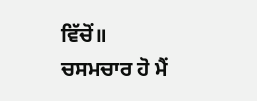ਵਿੱਚੋਂ॥ ਚਸਮਚਾਰ ਹੋ ਮੈਂ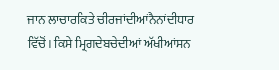ਜਾਨ ਲਾਚਾਰਕਿਤੇ ਚੀਰਜਾਂਦੀਆਂਨੈਨਾਂਦੀਧਾਰ ਵਿੱਚੋਂ। ਕਿਸੇ ਮ੍ਰਿਗਦੇਬਚੇਦੀਆਂ ਅੱਖੀਆਂਸਨ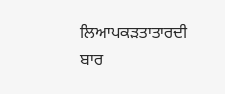ਲਿਆਪਕੜਤਾਤਾਰਦੀ ਬਾਰ